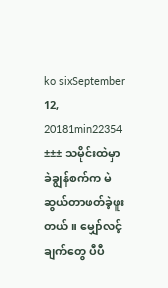ko sixSeptember 12, 20181min22354
±±± သမိုင်းထဲမှာ ခဲချွန်စက်က မဲဆွယ်တာဖတ်ခဲ့ဖူးတယ်။ မျှော်လင့်ချက်တွေ ပီပီ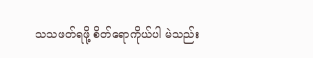သသဖတ်ရဖို့ စိတ်ရောကိုယ်ပါ မဲသည်း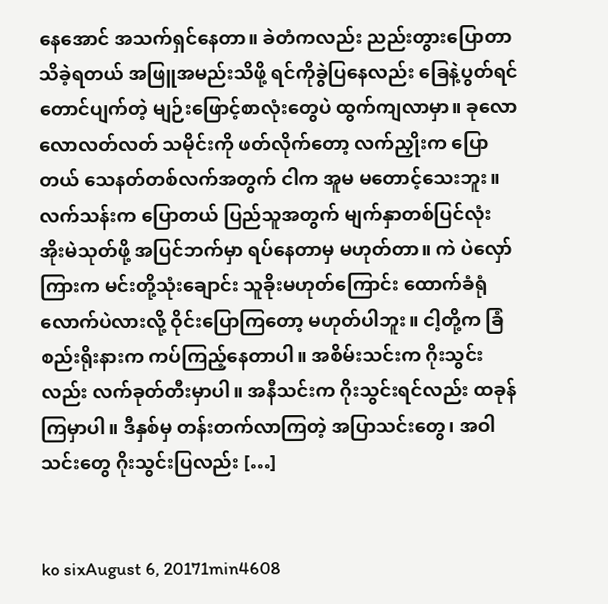နေအောင် အသက်ရှင်နေတာ။ ခဲတံကလည်း ညည်းတွားပြောတာ သိခဲ့ရတယ် အဖြူအမည်းသိဖို့ ရင်ကိုခွဲပြနေလည်း ခြေနဲ့ပွတ်ရင်တောင်ပျက်တဲ့ မျဉ်းဖြောင့်စာလုံးတွေပဲ ထွက်ကျလာမှာ။ ခုလောလောလတ်လတ် သမိုင်းကို ဖတ်လိုက်တော့ လက်ညှိုးက ပြောတယ် သေနတ်တစ်လက်အတွက် ငါက အူမ မတောင့်သေးဘူး။ လက်သန်းက ပြောတယ် ပြည်သူအတွက် မျက်နှာတစ်ပြင်လုံး အိုးမဲသုတ်ဖို့ အပြင်ဘက်မှာ ရပ်နေတာမှ မဟုတ်တာ။ ကဲ ပဲလှော်ကြားက မင်းတို့သုံးချောင်း သူခိုးမဟုတ်ကြောင်း ထောက်ခံရုံလောက်ပဲလားလို့ ဝိုင်းပြောကြတော့ မဟုတ်ပါဘူး။ ငါ့တို့က ခြံစည်းရိုးနားက ကပ်ကြည့်နေတာပါ။ အစိမ်းသင်းက ဂိုးသွင်းလည်း လက်ခုတ်တီးမှာပါ။ အနီသင်းက ဂိုးသွင်းရင်လည်း ထခုန်ကြမှာပါ။ ဒီနှစ်မှ တန်းတက်လာကြတဲ့ အပြာသင်းတွေ၊ အဝါသင်းတွေ ဂိုးသွင်းပြလည်း […]


ko sixAugust 6, 20171min4608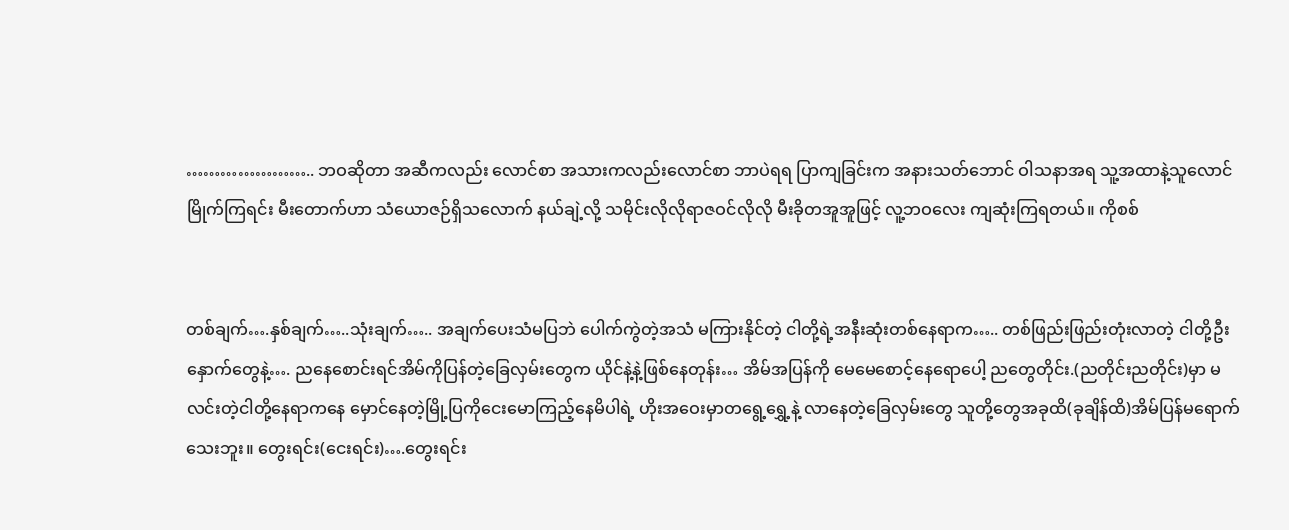………………….. ဘဝဆိုတာ အဆီကလည်း လောင်စာ အသားကလည်းလောင်စာ ဘာပဲရရ ပြာကျခြင်းက အနားသတ်ဘောင် ဝါသနာအရ သူ့အထာနဲ့သူလောင်မြိုက်ကြရင်း မီးတောက်ဟာ သံယောဇဉ်ရှိသလောက် နယ်ချဲ့လို့ သမိုင်းလိုလိုရာဇဝင်လိုလို မီးခိုတအူအူဖြင့် လူ့ဘဝလေး ကျဆုံးကြရတယ်။ ကိုစစ်


တစ်ချက်….နှစ်ချက်…..သုံးချက်….. အချက်ပေးသံမပြဘဲ ပေါက်ကွဲတဲ့အသံ မကြားနိုင်တဲ့ ငါတို့ရဲ့အနီးဆုံးတစ်နေရာက….. တစ်ဖြည်းဖြည်းတုံးလာတဲ့ ငါတို့ဦးနှောက်တွေနဲ့…. ညနေစောင်းရင်အိမ်ကိုပြန်တဲ့ခြေလှမ်းတွေက ယိုင်နဲ့နဲ့ဖြစ်နေတုန်း… အိမ်အပြန်ကို မေမေစောင့်နေရောပေါ့ ညတွေတိုင်း.(ညတိုင်းညတိုင်း)မှာ မလင်းတဲ့ငါတို့နေရာကနေ မှောင်နေတဲ့မြို့ပြကိုငေးမောကြည့်နေမိပါရဲ့ ဟိုးအဝေးမှာတရွေ့ရွှေ့နဲ့ လာနေတဲ့ခြေလှမ်းတွေ သူတို့တွေအခုထိ(ခုချိန်ထိ)အိမ်ပြန်မရောက်သေးဘူး။ တွေးရင်း(ငေးရင်း)….တွေးရင်း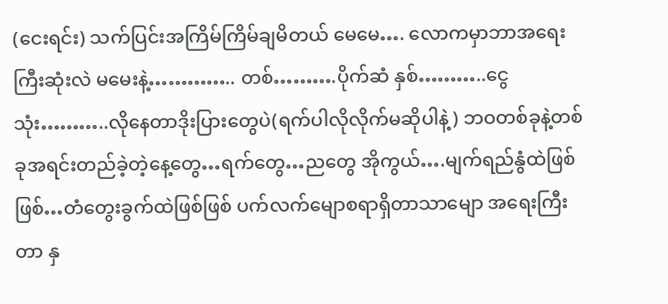(ငေးရင်း) သက်ပြင်းအကြိမ်ကြိမ်ချမိတယ် မေမေ…. လောကမှာဘာအရေးကြီးဆုံးလဲ မမေးနဲ့………….. တစ်……….ပိုက်ဆံ နှစ်………..ငွေ သုံး………..လိုနေတာဒိုးပြားတွေပဲ(ရက်ပါလိုလိုက်မဆိုပါနဲ့) ဘဝတစ်ခုနဲ့တစ်ခုအရင်းတည်ခဲ့တဲ့နေ့တွေ…ရက်တွေ…ညတွေ အိုကွယ်….မျက်ရည်နွံထဲဖြစ်ဖြစ်…တံတွေးခွက်ထဲဖြစ်ဖြစ် ပက်လက်မျောစရာရှိတာသာမျော အရေးကြီးတာ နှ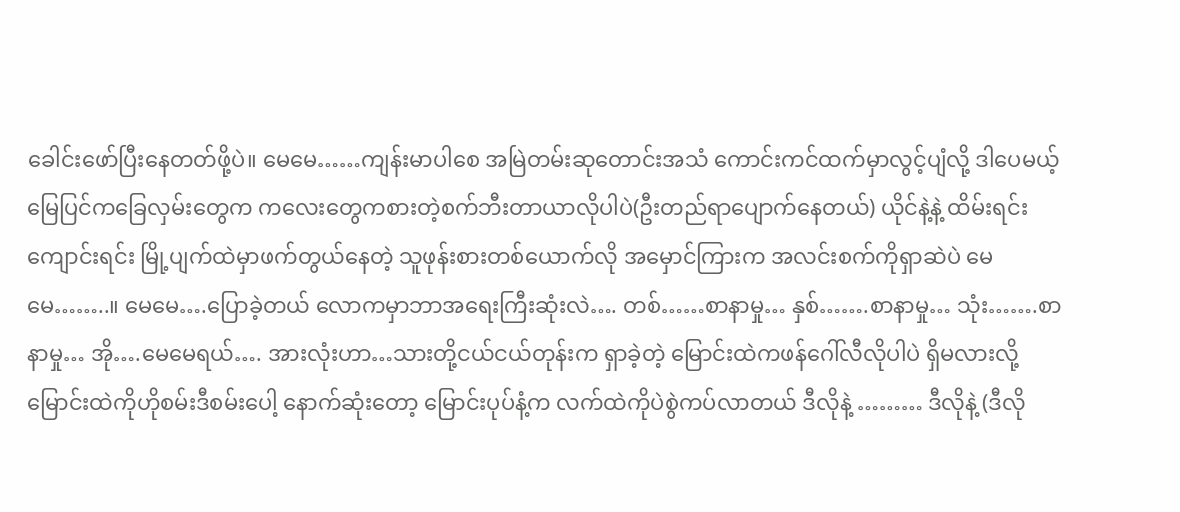ခေါင်းဖော်ပြီးနေတတ်ဖို့ပဲ။ မေမေ……ကျန်းမာပါစေ အမြဲတမ်းဆုတောင်းအသံ ကောင်းကင်ထက်မှာလွင့်ပျံလို့ ဒါပေမယ့် မြေပြင်ကခြေလှမ်းတွေက ကလေးတွေကစားတဲ့စက်ဘီးတာယာလိုပါပဲ(ဦးတည်ရာပျောက်နေတယ်) ယိုင်နဲ့နဲ့ ထိမ်းရင်းကျောင်းရင်း မြို့ပျက်ထဲမှာဖက်တွယ်နေတဲ့ သူဖုန်းစားတစ်ယောက်လို အမှောင်ကြားက အလင်းစက်ကိုရှာဆဲပဲ မေမေ……..။ မေမေ….ပြောခဲ့တယ် လောကမှာဘာအရေးကြီးဆုံးလဲ…. တစ်……စာနာမှု… နှစ်…….စာနာမှု… သုံး…….စာနာမှု… အို….မေမေရယ်…. အားလုံးဟာ…သားတို့ငယ်ငယ်တုန်းက ရှာခဲ့တဲ့ မြောင်းထဲကဖန်ဂေါ်လီလိုပါပဲ ရှိမလားလို့ မြောင်းထဲကိုဟိုစမ်းဒီစမ်းပေါ့ နောက်ဆုံးတော့ မြောင်းပုပ်နံ့က လက်ထဲကိုပဲစွဲကပ်လာတယ် ဒီလိုနဲ့ ……… ဒီလိုနဲ့ (ဒီလို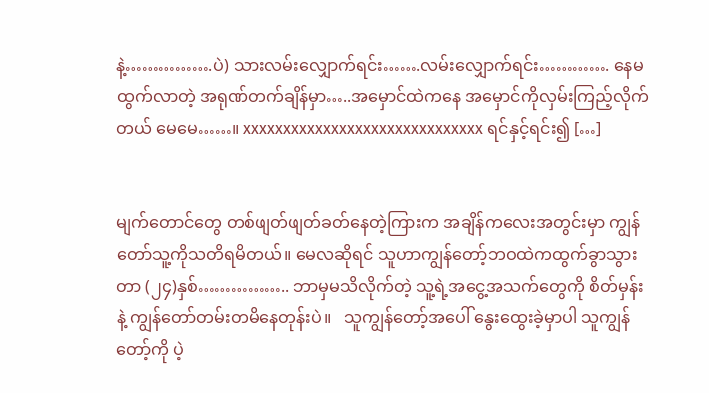နဲ့…………….ပဲ) သားလမ်းလျှောက်ရင်း…….လမ်းလျှောက်ရင်း…………. နေမထွက်လာတဲ့ အရုဏ်တက်ချိန်မှာ…..အမှောင်ထဲကနေ အမှောင်ကိုလှမ်းကြည့်လိုက်တယ် မေမေ……။ xxxxxxxxxxxxxxxxxxxxxxxxxxxxxx ရင်နှင့်ရင်း၍ […]


မျက်တောင်တွေ တစ်ဖျတ်ဖျတ်ခတ်နေတဲ့ကြားက အချိန်ကလေးအတွင်းမှာ ကျွန်တော်သူ့ကိုသတိရမိတယ်။ မေလဆိုရင် သူဟာကျွန်တော့်ဘဝထဲကထွက်ခွာသွားတာ (၂၄)နှစ်…………….. ဘာမှမသိလိုက်တဲ့ သူ့ရဲ့အငွေ့အသက်တွေကို စိတ်မှန်းနဲ့ ကျွန်တော်တမ်းတမိနေတုန်းပဲ။   သူကျွန်တော့်အပေါ် နွေးထွေးခဲ့မှာပါ သူကျွန်တော့်ကို ပဲ့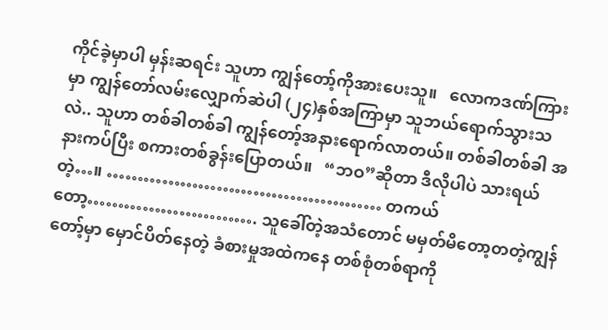ကိုင်ခဲ့မှာပါ မှန်းဆရင်း သူဟာ ကျွန်တော့်ကိုအားပေးသူ။   လောကဒဏ်ကြားမှာ ကျွန်တော်လမ်းလျှောက်ဆဲပါ (၂၄)နှစ်အကြာမှာ သူဘယ်ရောက်သွားသလဲ.. သူဟာ တစ်ခါတစ်ခါ ကျွန်တော့်အနားရောက်လာတယ်။ တစ်ခါတစ်ခါ အနားကပ်ပြီး စကားတစ်ခွန်းပြောတယ်။   “ဘဝ”ဆိုတာ ဒီလိုပါပဲ သားရယ်တဲ့…။ ……………………………………… တကယ်တော့………………………. သူခေါ်တဲ့အသံတောင် မမှတ်မိတော့တတဲ့ကျွန်တော့်မှာ မှောင်ပိတ်နေတဲ့ ခံစားမှုအထဲကနေ တစ်စုံတစ်ရာကို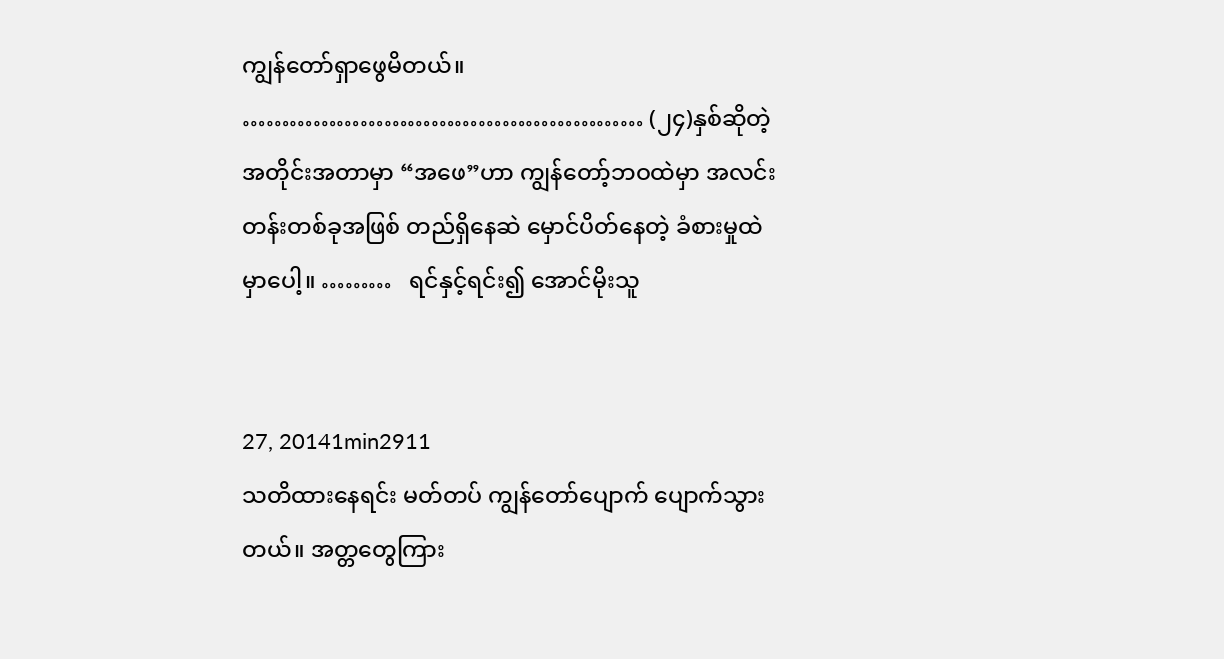ကျွန်တော်ရှာဖွေမိတယ်။ …………………………………………… (၂၄)နှစ်ဆိုတဲ့ အတိုင်းအတာမှာ “အဖေ”ဟာ ကျွန်တော့်ဘဝထဲမှာ အလင်းတန်းတစ်ခုအဖြစ် တည်ရှိနေဆဲ မှောင်ပိတ်နေတဲ့ ခံစားမှုထဲမှာပေါ့။ ………   ရင်နှင့်ရင်း၍ အောင်မိုးသူ


27, 20141min2911
သတိထားနေရင်း မတ်တပ် ကျွန်တော်ပျောက် ပျောက်သွားတယ်။ အတ္တတွေကြား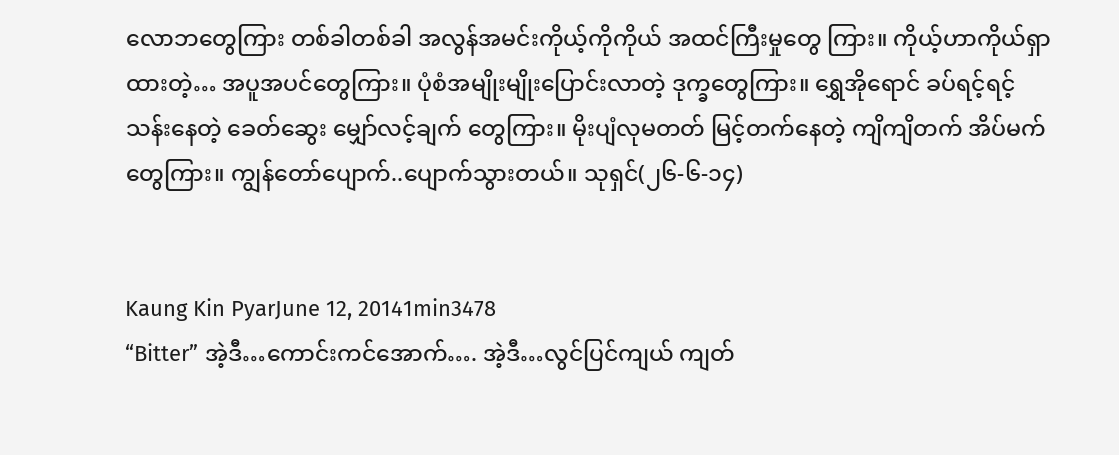လောဘတွေကြား တစ်ခါတစ်ခါ အလွန်အမင်းကိုယ့်ကိုကိုယ် အထင်ကြီးမှုတွေ ကြား။ ကိုယ့်ဟာကိုယ်ရှာထားတဲ့… အပူအပင်တွေကြား။ ပုံစံအမျိုးမျိုးပြောင်းလာတဲ့ ဒုက္ခတွေကြား။ ရွှေအိုရောင် ခပ်ရင့်ရင့်သန်းနေတဲ့ ခေတ်ဆွေး မျှော်လင့်ချက် တွေကြား။ မိုးပျံလုမတတ် မြင့်တက်နေတဲ့ ကျိကျိတက် အိပ်မက်တွေကြား။ ကျွန်တော်ပျောက်..ပျောက်သွားတယ်။ သုရှင်(၂၆-၆-၁၄)


Kaung Kin PyarJune 12, 20141min3478
“Bitter” အဲ့ဒီ…ကောင်းကင်အောက်…. အဲ့ဒီ…လွင်ပြင်ကျယ် ကျတ်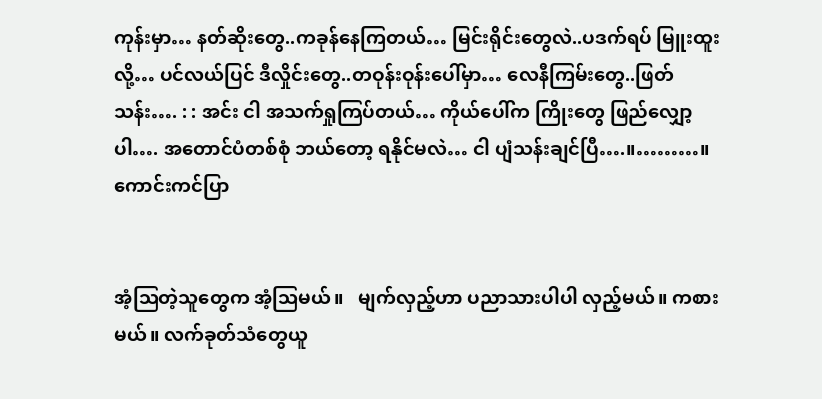ကုန်းမှာ… နတ်ဆိုးတွေ..ကခုန်နေကြတယ်… မြင်းရိုင်းတွေလဲ..ပဒက်ရပ် မြူးထူးလို့… ပင်လယ်ပြင် ဒီလှိုင်းတွေ..တဝုန်းဝုန်းပေါ်မှာ… လေနီကြမ်းတွေ..ဖြတ်သန်း…. : : အင်း ငါ အသက်ရှုကြပ်တယ်… ကိုယ်ပေါ်က ကြိုးတွေ ဖြည်လျှော့ပါ…. အတောင်ပံတစ်စုံ ဘယ်တော့ ရနိုင်မလဲ… ငါ ပျံသန်းချင်ပြီ….။………။ ကောင်းကင်ပြာ


အံ့ဩတဲ့သူတွေက အံ့ဩမယ်။   မျက်လှည့်ဟာ ပညာသားပါပါ လှည့်မယ်။ ကစားမယ်။ လက်ခုတ်သံတွေယူ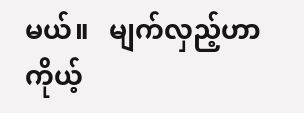မယ်။   မျက်လှည့်ဟာ ကိုယ့်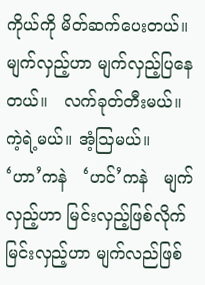ကိုယ်ကို မိတ်ဆက်ပေးတယ်။   မျက်လှည့်ဟာ မျက်လှည့်ပြနေတယ်။   လက်ခုတ်တီးမယ်။ ကဲ့ရဲ့မယ်။ အံ့ဩမယ်။   ‘ဟာ’ကနဲ   ‘ဟင်’ကနဲ   မျက်လှည့်ဟာ မြင်းလှည့်ဖြစ်လိုက်   မြင်းလှည့်ဟာ မျက်လည်ဖြစ်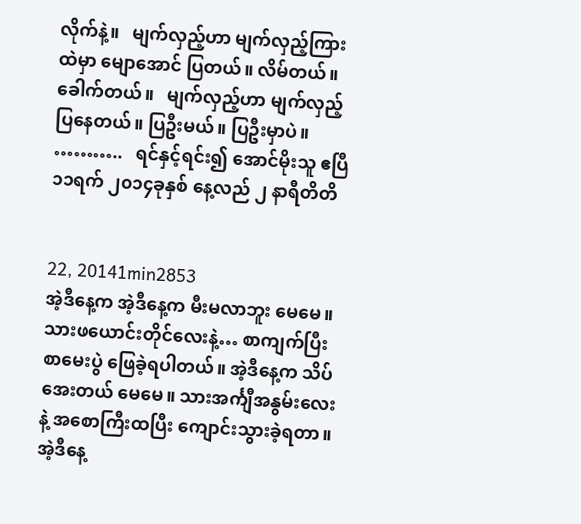လိုက်နဲ့။   မျက်လှည့်ဟာ မျက်လှည့်ကြားထဲမှာ မျောအောင် ပြတယ်။ လိမ်တယ်။ ခေါက်တယ်။   မျက်လှည့်ဟာ မျက်လှည့်ပြနေတယ်။ ပြဦးမယ်။ ပြဦးမှာပဲ။     ………..   ရင်နှင့်ရင်း၍ အောင်မိုးသူ ဧပြီ ၁၁ရက် ၂၀၁၄ခုနှစ် နေ့လည် ၂ နာရီတိတိ


22, 20141min2853
အဲ့ဒီနေ့က အဲ့ဒီနေ့က မီးမလာဘူး မေမေ။ သားဖယောင်းတိုင်လေးနဲ့… စာကျက်ပြီးစာမေးပွဲ ဖြေခဲ့ရပါတယ်။ အဲ့ဒီနေ့က သိပ်အေးတယ် မေမေ။ သားအင်္ကျီအနွမ်းလေးနဲ့ အစောကြီးထပြီး ကျောင်းသွားခဲ့ရတာ။ အဲ့ဒီနေ့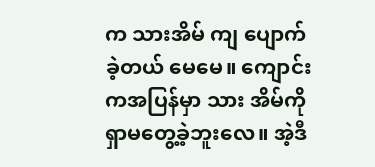က သားအိမ် ကျ ပျောက်ခဲ့တယ် မေမေ။ ကျောင်းကအပြန်မှာ သား အိမ်ကို ရှာမတွေ့ခဲ့ဘူးလေ။ အဲ့ဒီ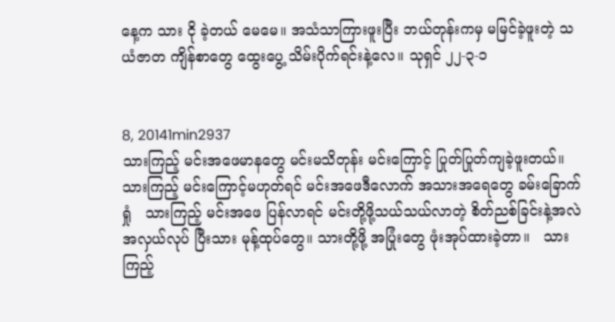နေ့က သား ငို ခဲ့တယ် မေမေ။ အသံသာကြားဖူးပြီး ဘယ်တုန်းကမှ မမြင်ခဲ့ဖူးတဲ့ သယံဇာတ ကျိန်စာတွေ ထွေးပွေ့ သိမ်းပိုက်ရင်းနဲ့လေ။ သုရှင် ၂၂-၃-၁


8, 20141min2937
သားကြည့် မင်းအဖေမာနတွေ မင်းမသိတုန်း မင်းကြောင့် ပြုတ်ပြုတ်ကျခဲ့ဖူးတယ်။   သားကြည့် မင်းကြောင့်မဟုတ်ရင် မင်းအဖေဒီလောက် အသားအရေတွေ ခမ်းခြောက် ရှုံ   သားကြည့် မင်းအဖေ ပြန်လာရင် မင်းတို့ဖို့သယ်သယ်လာတဲ့ စိတ်ညစ်ခြင်းနဲ့အလဲအလှယ်လုပ် ပြီးသား မုန့်ထုပ်တွေ။ သားတို့ဖို့ အပြုံးတွေ ဖုံးအုပ်ထားခဲ့တာ။   သားကြည့်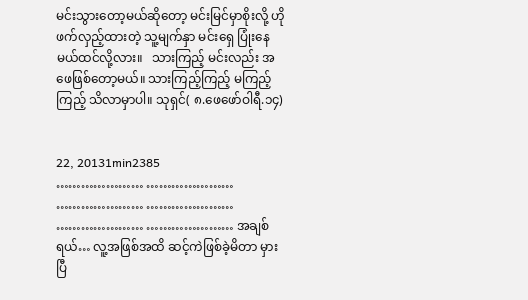မင်းသွားတော့မယ်ဆိုတော့ မင်းမြင်မှာစိုးလို့ ဟိုဖက်လှည့်ထားတဲ့ သူ့မျက်နှာ မင်းရှေ ပြုံးနေမယ်ထင်လို့လား။   သားကြည့် မင်းလည်း အဖေဖြစ်တော့မယ်။ သားကြည့်ကြည့် မကြည့်ကြည့် သိလာမှာပါ။ သုရှင်( ၈.ဖေဖော်ဝါရီ.၁၄)


22, 20131min2385
………………… ………………… ………………… ………………… ………………… ………………… အချစ်ရယ်… လူ့အဖြစ်အထိ ဆင့်ကဲဖြစ်ခဲ့မိတာ မှားပြီ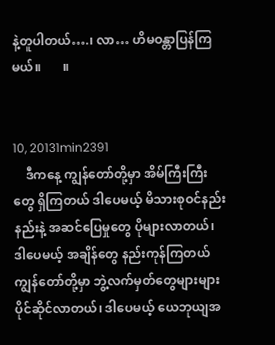နဲ့တူပါတယ်….၊ လာ… ဟိမဝန္တာပြန်ကြမယ်။       ။


10, 20131min2391
    ဒီကနေ့ ကျွန်တော်တို့မှာ အိမ်ကြီးကြီးတွေ ရှိကြတယ် ဒါပေမယ့် မိသားစုဝင်နည်းနည်းနဲ့ အဆင်ပြေမှုတွေ ပိုများလာတယ်၊ ဒါပေမယ့် အချိန်တွေ နည်းကုန်ကြတယ် ကျွန်တော်တို့မှာ ဘွဲ့လက်မှတ်တွေများများ ပိုင်ဆိုင်လာတယ်၊ ဒါပေမယ့် ယေဘုယျအ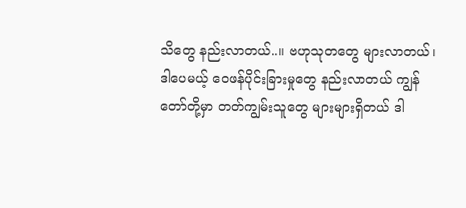သိတွေ နည်းလာတယ်..။ ဗဟုသုတတွေ များလာတယ်၊ ဒါပေမယ့် ဝေဖန်ပိုင်းခြားမှုတွေ နည်းလာတယ် ကျွန်တော်တို့မှာ တတ်ကျွမ်းသူတွေ များများရှိတယ် ဒါ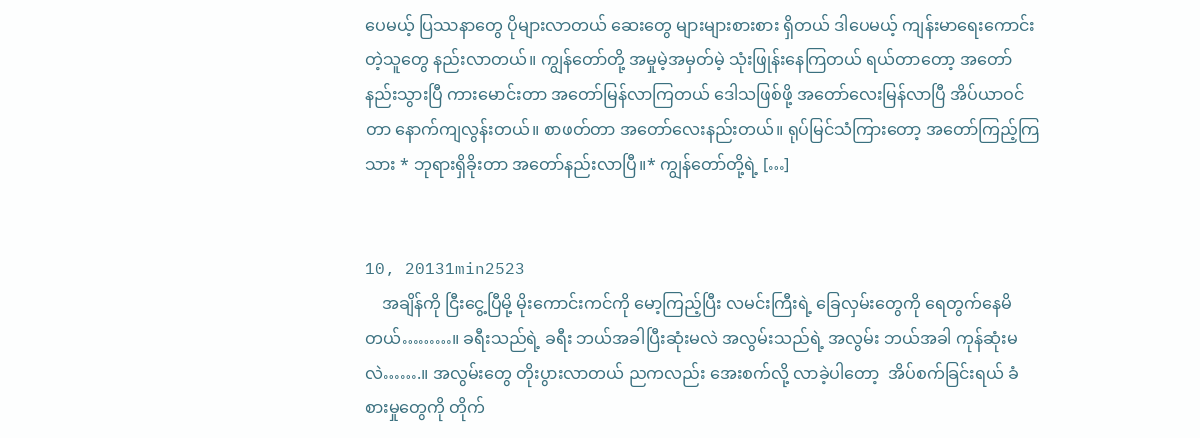ပေမယ့် ပြဿနာတွေ ပိုများလာတယ် ဆေးတွေ များများစားစား ရှိတယ် ဒါပေမယ့် ကျန်းမာရေးကောင်းတဲ့သူတွေ နည်းလာတယ်။ ကျွန်တော်တို့ အမှုမဲ့အမှတ်မဲ့ သုံးဖြုန်းနေကြတယ် ရယ်တာတော့ အတော်နည်းသွားပြီ ကားမောင်းတာ အတော်မြန်လာကြတယ် ဒေါသဖြစ်ဖို့ အတော်လေးမြန်လာပြီ အိပ်ယာဝင်တာ နောက်ကျလွန်းတယ်။ စာဖတ်တာ အတော်လေးနည်းတယ်။ ရုပ်မြင်သံကြားတော့ အတော်ကြည့်ကြသား * ဘုရားရှိခိုးတာ အတော်နည်းလာပြီ။* ကျွန်တော်တို့ရဲ့ […]


10, 20131min2523
    အချိန်ကို ငြီးငွေ့ပြီမို့ မိုးကောင်းကင်ကို မော့ကြည့်ပြီး လမင်းကြီးရဲ့ ခြေလှမ်းတွေကို ရေတွက်နေမိတယ်………။ ခရီးသည်ရဲ့ ခရီး ဘယ်အခါပြီးဆုံးမလဲ အလွမ်းသည်ရဲ့ အလွမ်း ဘယ်အခါ ကုန်ဆုံးမလဲ…….။ အလွမ်းတွေ တိုးပွားလာတယ် ညကလည်း အေးစက်လို့ လာခဲ့ပါတော့  အိပ်စက်ခြင်းရယ် ခံစားမှုတွေကို တိုက်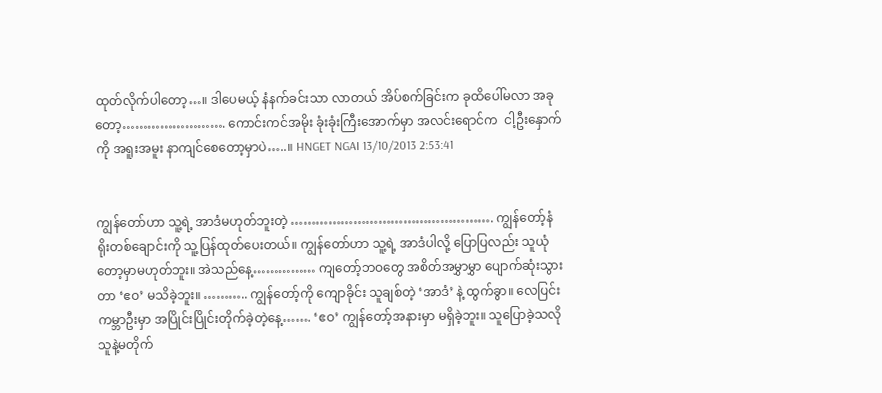ထုတ်လိုက်ပါတော့…။ ဒါပေမယ့် နံနက်ခင်းသာ လာတယ် အိပ်စက်ခြင်းက ခုထိပေါ်မလာ အခုတော့……………………. ကောင်းကင်အမိုး ခုံးခုံးကြီးအောက်မှာ အလင်းရောင်က  ငါ့ဦးနှောက်ကို အရူးအမူး နာကျင်စေတော့မှာပဲ…..။ HNGET NGAI 13/10/2013 2:53:41


ကျွန်တော်ဟာ သူ့ရဲ့ အာဒံမဟုတ်ဘူးတဲ့ …………………………………………. ကျွန်တော့်နံရိုးတစ်ချောင်းကို သူ့ပြန်ထုတ်ပေးတယ်။ ကျွန်တော်ဟာ သူ့ရဲ့ အာဒံပါလို့ ပြောပြလည်း သူယုံတော့မှာမဟုတ်ဘူး။ အဲသည်နေ့…………… ကျတော့်ဘဝတွေ အစိတ်အမွှာမွှာ ပျောက်ဆုံးသွားတာ ‘ဧဝ’ မသိခဲ့ဘူး။ ……….. ကျွန်တော့်ကို ကျောခိုင်း သူချစ်တဲ့ ‘အာဒံ’ နဲ့ ထွက်ခွာ။ လေပြင်း ကမ္ဘာဦးမှာ အပြိုင်းပြိုင်းတိုက်ခဲ့တဲ့နေ့……. ‘ဧဝ’ ကျွန်တော့်အနားမှာ မရှိခဲ့ဘူး။ သူပြောခဲ့သလို သူနဲ့မတိုက်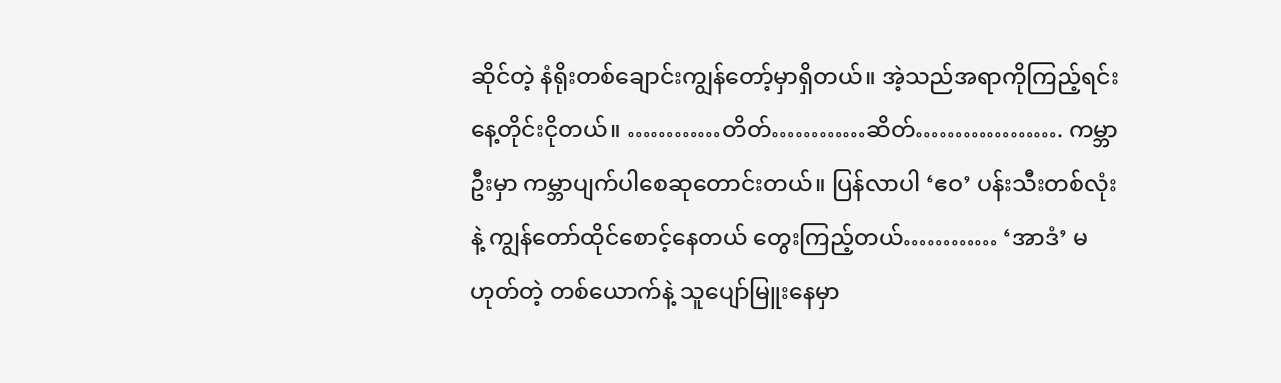ဆိုင်တဲ့ နံရိုးတစ်ချောင်းကျွန်တော့်မှာရှိတယ်။ အဲ့သည်အရာကိုကြည့်ရင်း နေ့တိုင်းငိုတယ်။ …………တိတ်…………ဆိတ်………………. ကမ္ဘာဦးမှာ ကမ္ဘာပျက်ပါစေဆုတောင်းတယ်။ ပြန်လာပါ ‘ဧဝ’ ပန်းသီးတစ်လုံးနဲ့ ကျွန်တော်ထိုင်စောင့်နေတယ် တွေးကြည့်တယ်………… ‘အာဒံ’ မဟုတ်တဲ့ တစ်ယောက်နဲ့ သူပျော်မြူးနေမှာ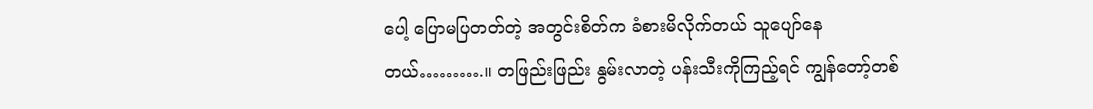ပေါ့ ပြောမပြတတ်တဲ့ အတွင်းစိတ်က ခံစားမိလိုက်တယ် သူပျော်နေတယ်……….။ တဖြည်းဖြည်း နွမ်းလာတဲ့ ပန်းသီးကိုကြည့်ရင် ကျွန်တော့်တစ်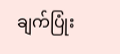ချက်ပြုံး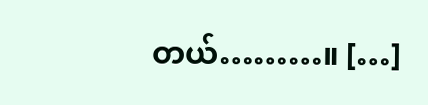တယ်………။ […]